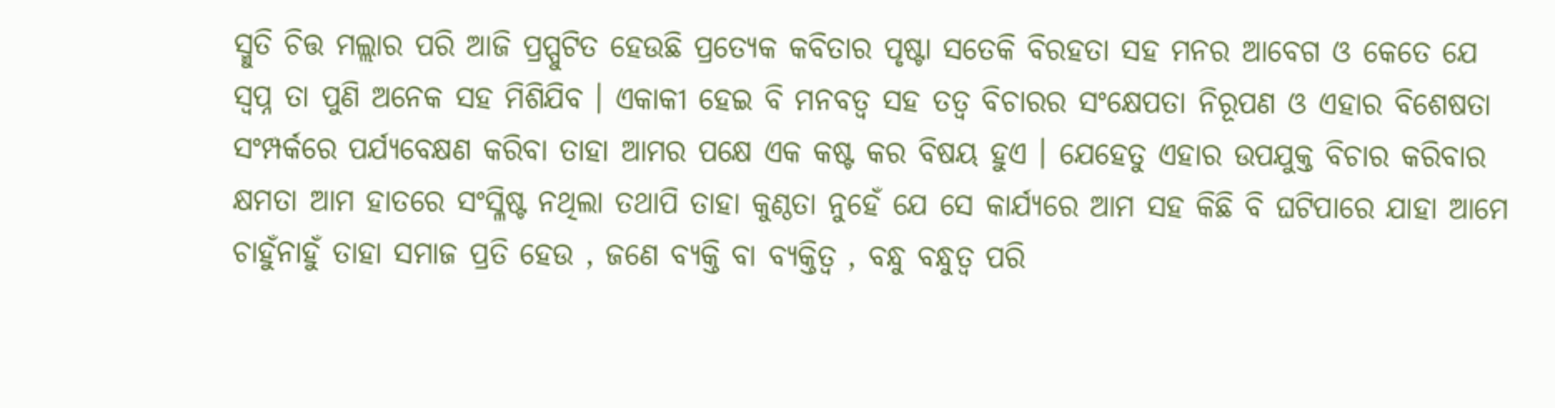ସ୍ମୁତି ଚିତ୍ତ ମଲ୍ଲାର ପରି ଆଜି ପ୍ରପ୍ପୁଟିତ ହେଉଛି ପ୍ରତ୍ୟେକ କବିତାର ପୃଷ୍ଟା ସତେକି ବିରହତା ସହ ମନର ଆବେଗ ଓ କେତେ ଯେ ସ୍ବପ୍ନ ତା ପୁଣି ଅନେକ ସହ ମିଶିଯିବ । ଏକାକୀ ହେଇ ବି ମନବତ୍ବ ସହ ତତ୍ବ ବିଚାରର ସଂକ୍ଷେପତା ନିରୂପଣ ଓ ଏହାର ବିଶେଷତା ସଂମ୍ପର୍କରେ ପର୍ଯ୍ୟବେକ୍ଷଣ କରିବା ତାହା ଆମର ପକ୍ଷେ ଏକ କଷ୍ଟ କର ବିଷୟ ହୁଏ । ଯେହେତୁ ଏହାର ଉପଯୁକ୍ତ ବିଚାର କରିବାର କ୍ଷମତା ଆମ ହାତରେ ସଂସ୍ଳିଷ୍ଟ ନଥିଲା ତଥାପି ତାହା କୁଣ୍ଠତା ନୁହେଁ ଯେ ସେ କାର୍ଯ୍ୟରେ ଆମ ସହ କିଛି ବି ଘଟିପାରେ ଯାହା ଆମେ ଚାହୁଁନାହୁଁ ତାହା ସମାଜ ପ୍ରତି ହେଉ , ଜଣେ ବ୍ୟକ୍ତି ବା ବ୍ୟକ୍ତିତ୍ବ , ବନ୍ଧୁ ବନ୍ଧୁତ୍ବ ପରି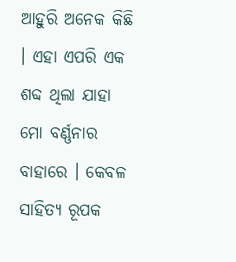ଆହୁରି ଅନେକ କିଛି । ଏହା ଏପରି ଏକ ଶବ୍ଦ ଥିଲା ଯାହା ମୋ ବର୍ଣ୍ଣନାର ବାହାରେ । କେବଳ ସାହିତ୍ୟ ରୂପକ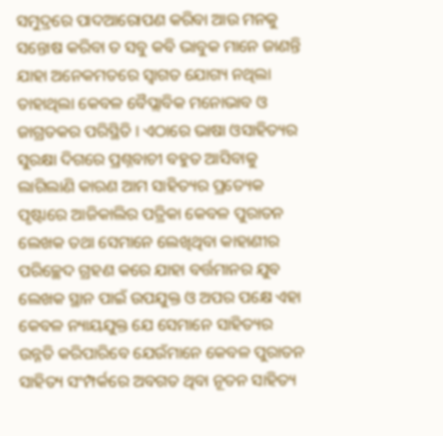ସମୁଦ୍ରରେ ପାଦଆରୋପଣ କରିବା ଆଉ ମନକୁ ସନ୍ତୋଷ କରିବା ତ ସବୁ କବି ଭାବୁକ ମାନେ ଜାଣନ୍ତି ଯାହା ଅନେକମତରେ ସ୍ବାଗତ ଯୋଗ୍ୟ ନଥିଲା ତାହାଥିଲା କେବଳ ବୈପ୍ଲାବିକ ମନୋଭାବ ଓ ଜାଗ୍ରତକର ପରିସ୍ଥିତି । ଏଠାରେ ଭାଷା ଓସାହିତ୍ୟର ସୁରକ୍ଷା ଦିଗରେ ପ୍ରଶ୍ନବାଚୀ ବହୁତ ଆସିବାକୁ ଲାଗିଲାଣି କାରଣ ଆମ ସାହିତ୍ୟର ପ୍ରତ୍ୟେକ ପୃଷ୍ଟାରେ ଆଜିକାଲିର ପତ୍ରିକା କେବଳ ପୁରାତନ ଲେଖକ ତଥା ସେମାନେ ଲେଖିଥିବା କାହାଣୀର ପରିଚ୍ଛେଦ ଗ୍ରହଣ କରେ ଯାହା ବର୍ତ୍ତମାନର ଯୁବ ଲେଖକ ସ୍ଥାନ ପାଇଁ ଉପଯୁକ୍ତ ଓ ଅପର ପକ୍ଷେ ଏହା କେବଳ ନ୍ୟାୟଯୁକ୍ତ ଯେ ସେମାନେ ସାହିତ୍ୟର ଉନ୍ନତି କରିପାରିବେ ଯେଉଁମାନେ କେବଳ ପୁରାତନ ସାହିତ୍ୟ ସଂମ୍ପର୍କରେ ଅବଗତ ଥିବା ନୂତନ ସାହିତ୍ୟ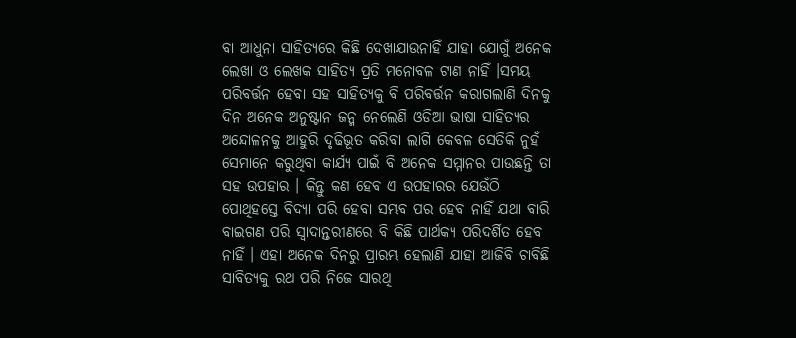ବା ଆଧୁନା ସାହିତ୍ୟରେ କିଛି ଦେଖାଯାଉନାହିଁ ଯାହା ଯୋଗୁଁ ଅନେକ ଲେଖା ଓ ଲେଖକ ସାହିତ୍ୟ ପ୍ରତି ମନୋବଳ ଟାଣ ନାହିଁ ।ସମୟ ପରିବର୍ତ୍ତନ ହେବା ସହ ସାହିତ୍ୟକୁ ବି ପରିବର୍ତ୍ତନ କରାଗଲାଣି ଦିନକୁ ଦିନ ଅନେକ ଅନୁଷ୍ଟାନ ଜନ୍ମ ନେଲେଣି ଓଡିଆ ଭାଷା ସାହିତ୍ୟର ଅନ୍ଦୋଳନକୁ ଆହୁରି ଦୃଢିଭୂତ କରିବା ଲାଗି କେବଳ ସେତିକି ନୁହଁ ସେମାନେ କରୁଥିବା କାର୍ଯ୍ୟ ପାଇଁ ବି ଅନେକ ସମ୍ମାନର ପାଉଛନ୍ତି ତା ସହ ଉପହାର । କିନ୍ତୁ କଣ ହେବ ଏ ଉପହାରର ଯେଉଁଠି ପୋଥିହସ୍ତେ ବିଦ୍ୟା ପରି ହେବା ସମ୍ଭବ ପର ହେବ ନାହିଁ ଯଥା ବାରି ବାଇଗଣ ପରି ସ୍ବାଦାନ୍ତରୀଣରେ ବି କିଛି ପାର୍ଥକ୍ୟ ପରିଦର୍ଶିତ ହେବ ନାହିଁ । ଏହା ଅନେକ ଦିନରୁ ପ୍ରାରମ୍ଭ ହେଲାଣି ଯାହା ଆଜିବି ଚାବିଛି ସାବିତ୍ୟକୁ ରଥ ପରି ନିଜେ ସାରଥି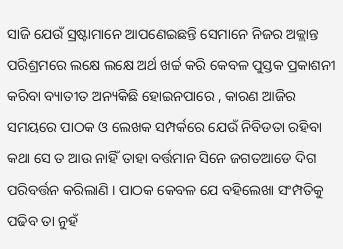ସାଜି ଯେଉଁ ସ୍ରଷ୍ଟାମାନେ ଆପଣେଇଛନ୍ତି ସେମାନେ ନିଜର ଅକ୍ଲାନ୍ତ ପରିଶ୍ରମରେ ଲକ୍ଷେ ଲକ୍ଷେ ଅର୍ଥ ଖର୍ଚ୍ଚ କରି କେବଳ ପୁସ୍ତକ ପ୍ରକାଶନୀ କରିବା ବ୍ୟାତୀତ ଅନ୍ୟକିଛି ହୋଇନପାରେ , କାରଣ ଆଜିର ସମୟରେ ପାଠକ ଓ ଲେଖକ ସମ୍ପର୍କରେ ଯେଉଁ ନିବିଡତା ରହିବା କଥା ସେ ତ ଆଉ ନାହିଁ ତାହା ବର୍ତ୍ତମାନ ସିନେ ଜଗତଆଡେ ଦିଗ ପରିବର୍ତ୍ତନ କରିଲାଣି । ପାଠକ କେବଳ ଯେ ବହିଲେଖା ସଂମ୍ପତିକୁ ପଢିବ ତା ନୁହଁ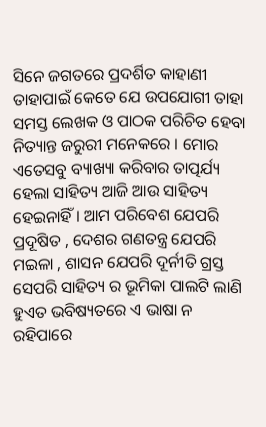ସିନେ ଜଗତରେ ପ୍ରଦର୍ଶିତ କାହାଣୀ ତାହାପାଇଁ କେତେ ଯେ ଉପଯୋଗୀ ତାହା ସମସ୍ତ ଲେଖକ ଓ ପାଠକ ପରିଚିତ ହେବା ନିତ୍ୟାନ୍ତ ଜରୁରୀ ମନେକରେ । ମୋର ଏତେସବୁ ବ୍ୟାଖ୍ୟା କରିବାର ତାତ୍ପର୍ଯ୍ୟ ହେଲା ସାହିତ୍ୟ ଆଜି ଆଉ ସାହିତ୍ୟ ହେଇନାହିଁ । ଆମ ପରିବେଶ ଯେପରି ପ୍ରଦୂଷିତ , ଦେଶର ଗଣତନ୍ତ୍ର ଯେପରି ମଇଳା , ଶାସନ ଯେପରି ଦୂର୍ନୀତି ଗ୍ରସ୍ତ ସେପରି ସାହିତ୍ୟ ର ଭୂମିକା ପାଲଟି ଲାଣି ହୁଏତ ଭବିଷ୍ୟତରେ ଏ ଭାଷା ନ ରହିପାରେ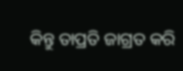କିନ୍ତୁ ତାପ୍ରତି ଜାଗ୍ରତ କରି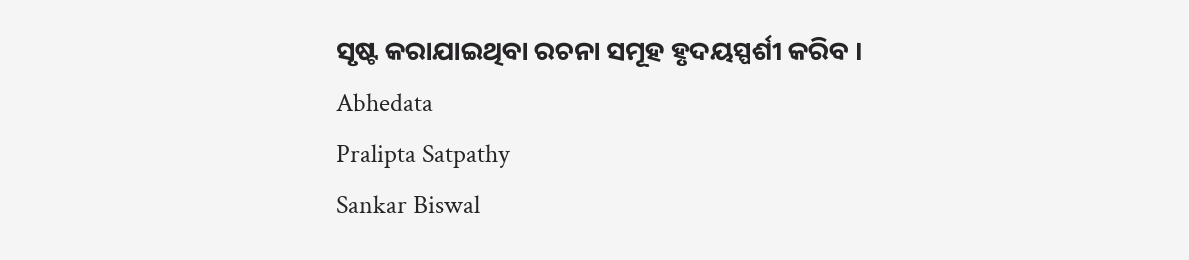ସୃଷ୍ଟ କରାଯାଇଥିବା ରଚନା ସମୂହ ହୃଦୟସ୍ପର୍ଶୀ କରିବ ।
Abhedata
Pralipta Satpathy
Sankar Biswal